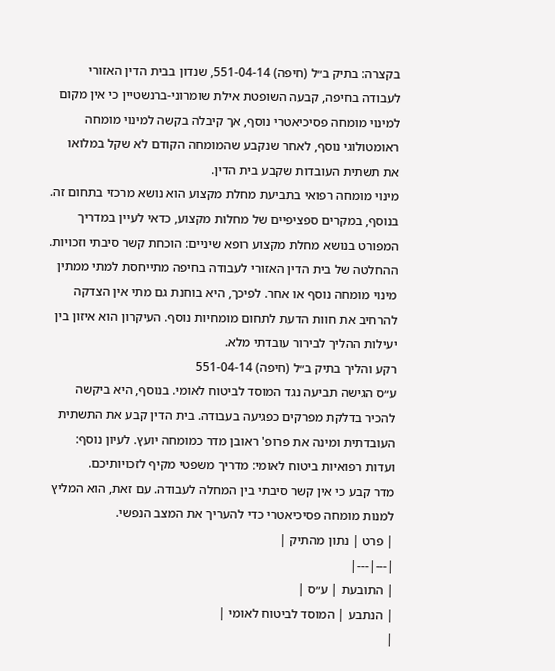בקצרה: בתיק ב״ל (חיפה) 551-04-14, שנדון בבית הדין האזורי לעבודה בחיפה, קבעה השופטת אילת שומרוני-ברנשטיין כי אין מקום למינוי מומחה פסיכיאטרי נוסף, אך קיבלה בקשה למינוי מומחה ראומטולוגי נוסף, לאחר שנקבע שהמומחה הקודם לא שקל במלואו את תשתית העובדות שקבע בית הדין.
מינוי מומחה רפואי בתביעת מחלת מקצוע הוא נושא מרכזי בתחום זה. בנוסף, במקרים ספציפיים של מחלות מקצוע, כדאי לעיין במדריך המפורט בנושא מחלת מקצוע רופא שיניים: הוכחת קשר סיבתי וזכויות.
ההחלטה של בית הדין האזורי לעבודה בחיפה מתייחסת למתי ממתין מינוי מומחה נוסף או אחר. לפיכך, היא בוחנת גם מתי אין הצדקה להרחיב את חוות הדעת לתחום מומחיות נוסף. העיקרון הוא איזון בין יעילות ההליך לבירור עובדתי מלא.
רקע והליך בתיק ב״ל (חיפה) 551-04-14
ע״ס הגישה תביעה נגד המוסד לביטוח לאומי. בנוסף, היא ביקשה להכיר בדלקת מפרקים כפגיעה בעבודה. בית הדין קבע את התשתית העובדתית ומינה את פרופ' ראובן מדר כמומחה יועץ. לעיון נוסף: ועדות רפואיות ביטוח לאומי: מדריך משפטי מקיף לזכויותיכם.
מדר קבע כי אין קשר סיבתי בין המחלה לעבודה. עם זאת, הוא המליץ למנות מומחה פסיכיאטרי כדי להעריך את המצב הנפשי.
| פרט | נתון מהתיק |
|---|---|
| התובעת | ע״ס |
| הנתבע | המוסד לביטוח לאומי |
|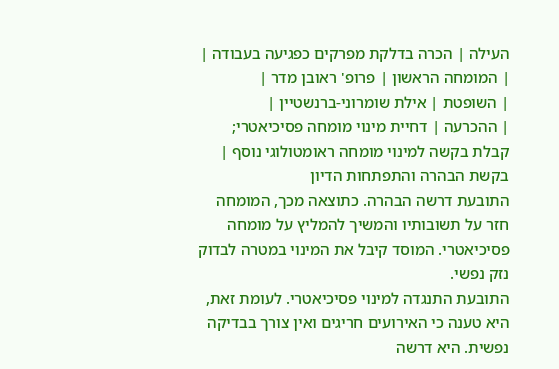העילה | הכרה בדלקת מפרקים כפגיעה בעבודה |
| המומחה הראשון | פרופ' ראובן מדר |
| השופטת | אילת שומרוני-ברנשטיין |
| ההכרעה | דחיית מינוי מומחה פסיכיאטרי; קבלת בקשה למינוי מומחה ראומטולוגי נוסף |
בקשת הבהרה והתפתחות הדיון
התובעת דרשה הבהרה. כתוצאה מכך, המומחה חזר על תשובותיו והמשיך להמליץ על מומחה פסיכיאטרי. המוסד קיבל את המינוי במטרה לבדוק נזק נפשי.
התובעת התנגדה למינוי פסיכיאטרי. לעומת זאת, היא טענה כי האירועים חריגים ואין צורך בבדיקה נפשית. היא דרשה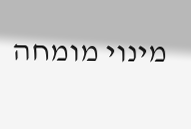מינוי מומחה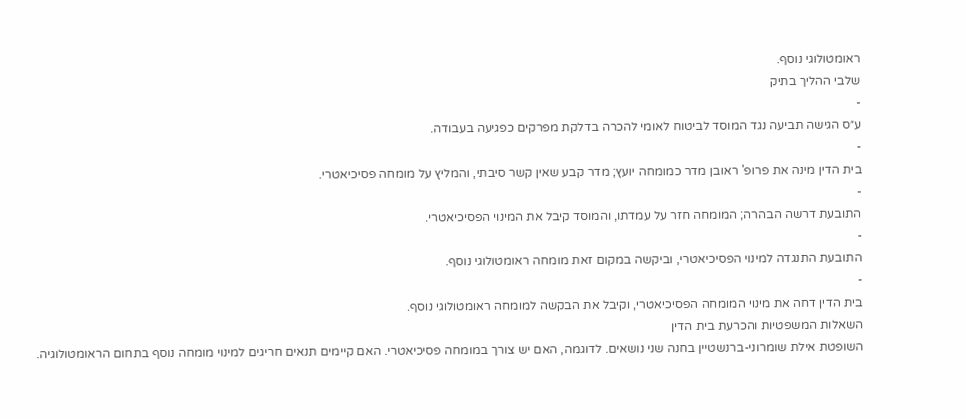ראומטולוגי נוסף.
שלבי ההליך בתיק
-
ע״ס הגישה תביעה נגד המוסד לביטוח לאומי להכרה בדלקת מפרקים כפגיעה בעבודה.
-
בית הדין מינה את פרופ' ראובן מדר כמומחה יועץ; מדר קבע שאין קשר סיבתי, והמליץ על מומחה פסיכיאטרי.
-
התובעת דרשה הבהרה; המומחה חזר על עמדתו, והמוסד קיבל את המינוי הפסיכיאטרי.
-
התובעת התנגדה למינוי הפסיכיאטרי, וביקשה במקום זאת מומחה ראומטולוגי נוסף.
-
בית הדין דחה את מינוי המומחה הפסיכיאטרי, וקיבל את הבקשה למומחה ראומטולוגי נוסף.
השאלות המשפטיות והכרעת בית הדין
השופטת אילת שומרוני-ברנשטיין בחנה שני נושאים. לדוגמה, האם יש צורך במומחה פסיכיאטרי. האם קיימים תנאים חריגים למינוי מומחה נוסף בתחום הראומטולוגיה.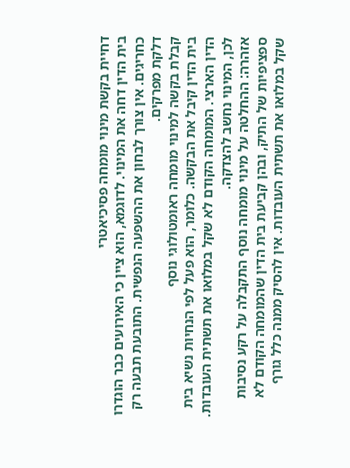דחיית בקשת מינוי מומחה פסיכיאטרי
בית הדין דחה את המינוי. לדוגמא, הוא ציין כי האירועים כבר הוגדרו כחריגים. אין צורך לבחון את ההשפעה הנפשית. התובעת תבעה רק דלקת מפרקים.
קבלת בקשה למינוי מומחה ראומטולוגי נוסף
בית הדין קיבל את הבקשה. כלומר, הוא פעל לפי הנחיות נשיא בית הדין הארצי. המומחה הקודם לא שקל במלואו את תשתית העובדות. לכן, המינוי נחשב להצדקה.
אזהרה: ההחלטה על מינוי מומחה נוסף התקבלה על רקע נסיבות ספציפיות של התיק, ובהן קביעת בית הדין שהמומחה הקודם לא שקל במלואו את תשתית העובדות. אין להסיק ממנה כלל גורף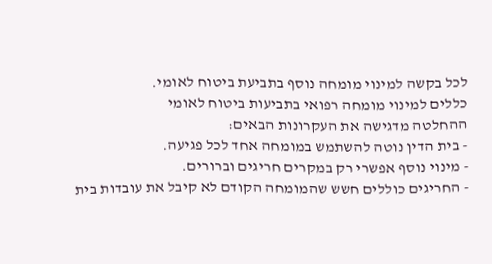לכל בקשה למינוי מומחה נוסף בתביעת ביטוח לאומי.
כללים למינוי מומחה רפואי בתביעות ביטוח לאומי
ההחלטה מדגישה את העקרונות הבאים:
- בית הדין נוטה להשתמש במומחה אחד לכל פגיעה.
- מינוי נוסף אפשרי רק במקרים חריגים וברורים.
- החריגים כוללים חשש שהמומחה הקודם לא קיבל את עובדות בית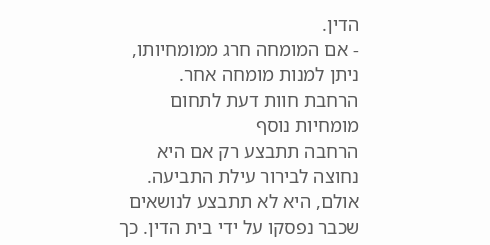הדין.
- אם המומחה חרג ממומחיותו, ניתן למנות מומחה אחר.
הרחבת חוות דעת לתחום מומחיות נוסף
הרחבה תתבצע רק אם היא נחוצה לבירור עילת התביעה. אולם, היא לא תתבצע לנושאים שכבר נפסקו על ידי בית הדין. כך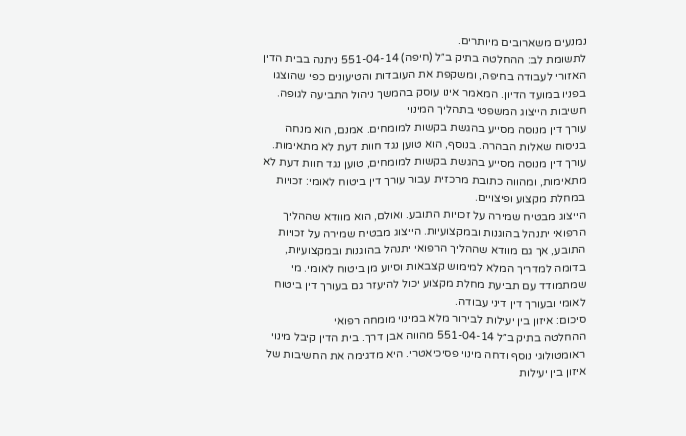נמנעים משארובים מיותרים.
לתשומת לב: ההחלטה בתיק ב״ל (חיפה) 551-04-14 ניתנה בבית הדין האזורי לעבודה בחיפה, ומשקפת את העובדות והטיעונים כפי שהוצגו בפניו במועד הדיון. המאמר אינו עוסק בהמשך ניהול התביעה לגופה.
חשיבות הייצוג המשפטי בתהליך המינוי
עורך דין מנוסה מסייע בהגשת בקשות למומחים. אמנם, הוא מנחה בניסוח שאלות הבהרה. בנוסף, הוא טוען נגד חוות דעת לא מתאימות. עורך דין מנוסה מסייע בהגשת בקשות למומחים, טוען נגד חוות דעת לא מתאימות, ומהווה כתובת מרכזית עבור עורך דין ביטוח לאומי: זכויות במחלת מקצוע ופיצויים.
הייצוג מבטיח שמירה על זכויות התובע. ואולם, הוא מוודא שההליך הרפואי יתנהל בהוגנות ובמקצועיות. הייצוג מבטיח שמירה על זכויות התובע, אך גם מוודא שההליך הרפואי יתנהל בהוגנות ובמקצועיות, בדומה למדריך המלא למימוש קצבאות וסיוע מן ביטוח לאומי. מי שמתמודד עם תביעת מחלת מקצוע יכול להיעזר גם בעורך דין ביטוח לאומי ובעורך דין דיני עבודה.
סיכום: איזון בין יעילות לבירור מלא במינוי מומחה רפואי
ההחלטה בתיק ב״ל 551-04-14 מהווה אבן דרך. בית הדין קיבל מינוי ראומטולוגי נוסף ודחה מינוי פסיכיאטרי. היא מדגימה את החשיבות של איזון בין יעילות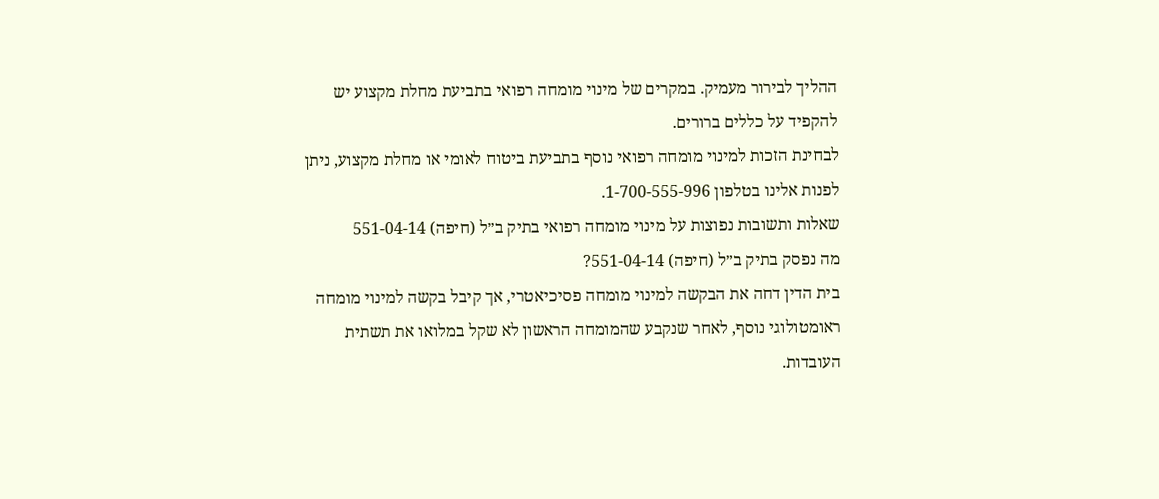ההליך לבירור מעמיק. במקרים של מינוי מומחה רפואי בתביעת מחלת מקצוע יש להקפיד על כללים ברורים.
לבחינת הזכות למינוי מומחה רפואי נוסף בתביעת ביטוח לאומי או מחלת מקצוע, ניתן לפנות אלינו בטלפון 1-700-555-996.
שאלות ותשובות נפוצות על מינוי מומחה רפואי בתיק ב״ל (חיפה) 551-04-14
מה נפסק בתיק ב״ל (חיפה) 551-04-14?
בית הדין דחה את הבקשה למינוי מומחה פסיכיאטרי, אך קיבל בקשה למינוי מומחה ראומטולוגי נוסף, לאחר שנקבע שהמומחה הראשון לא שקל במלואו את תשתית העובדות.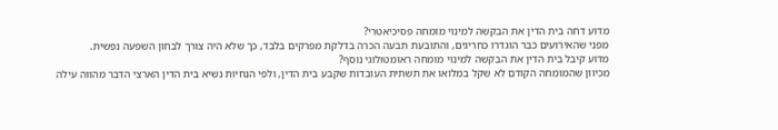מדוע דחה בית הדין את הבקשה למינוי מומחה פסיכיאטרי?
מפני שהאירועים כבר הוגדרו כחריגים, והתובעת תבעה הכרה בדלקת מפרקים בלבד, כך שלא היה צורך לבחון השפעה נפשית.
מדוע קיבל בית הדין את הבקשה למינוי מומחה ראומטולוגי נוסף?
מכיוון שהמומחה הקודם לא שקל במלואו את תשתית העובדות שקבע בית הדין, ולפי הנחיות נשיא בית הדין הארצי הדבר מהווה עילה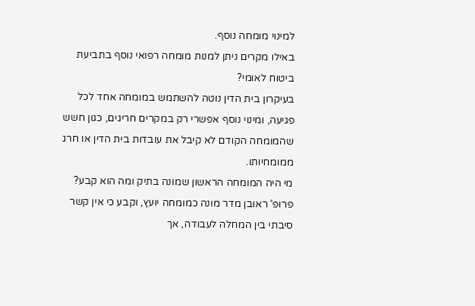למינוי מומחה נוסף.
באילו מקרים ניתן למנות מומחה רפואי נוסף בתביעת ביטוח לאומי?
בעיקרון בית הדין נוטה להשתמש במומחה אחד לכל פגיעה, ומינוי נוסף אפשרי רק במקרים חריגים, כגון חשש שהמומחה הקודם לא קיבל את עובדות בית הדין או חרג ממומחיותו.
מי היה המומחה הראשון שמונה בתיק ומה הוא קבע?
פרופ' ראובן מדר מונה כמומחה יועץ, וקבע כי אין קשר סיבתי בין המחלה לעבודה, אך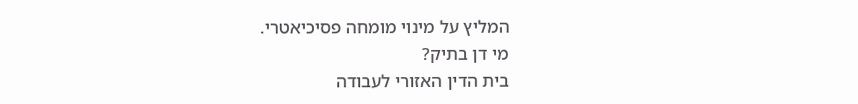המליץ על מינוי מומחה פסיכיאטרי.
מי דן בתיק?
בית הדין האזורי לעבודה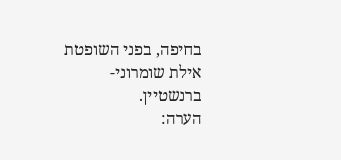בחיפה, בפני השופטת אילת שומרוני-ברנשטיין.
הערה: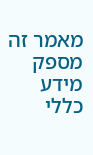מאמר זה מספק מידע כללי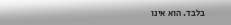בלבד. הוא אינו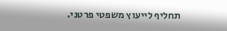תחליף לייעוץ משפטי פרטני.